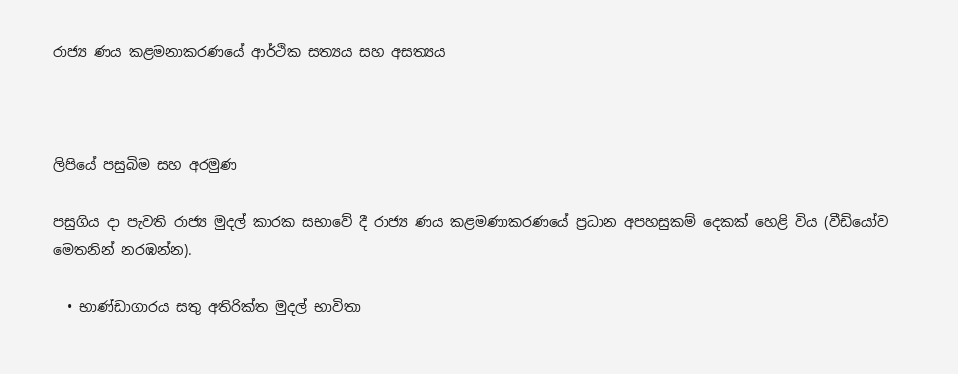රාජ්‍ය ණය කළමනාකරණයේ ආර්ථික සත්‍යය සහ අසත්‍යය



ලිපියේ පසුබිම සහ අරමුණ

පසුගිය දා පැවති රාජ්‍ය මුදල් කාරක සභාවේ දී රාජ්‍ය ණය කළමණාකරණයේ ප්‍රධාන අපහසුකම් දෙකක් හෙළි විය (වීඩියෝව මෙතනින් නරඹන්න).

  • භාණ්ඩාගාරය සතු අතිරික්ත මුදල් භාවිතා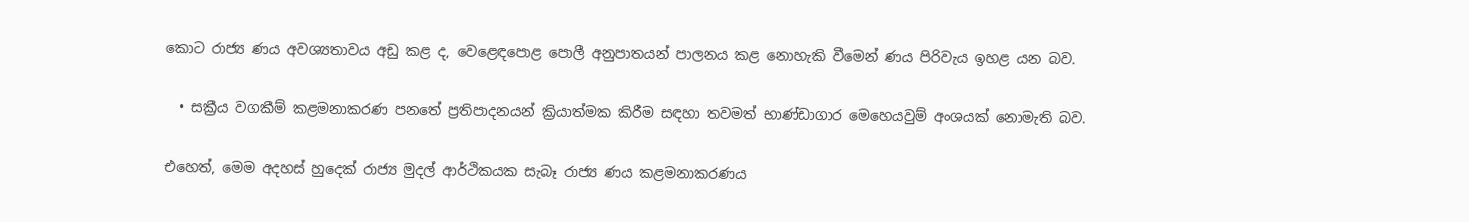කොට රාජ්‍ය ණය අවශ්‍යතාවය අඩු කළ ද, වෙළෙඳපොළ පොලී අනුපාතයන් පාලනය කළ නොහැකි වීමෙන් ණය පිරිවැය ඉහළ යන බව.

  • සක්‍රීය වගකීම් කළමනාකරණ පනතේ ප්‍රතිපාදනයන් ක්‍රියාත්මක කිරීම සඳහා තවමත් භාණ්ඩාගාර මෙහෙයවුම් අංශයක් නොමැති බව.

එහෙත්, මෙම අදහස් හුදෙක් රාජ්‍ය මුදල් ආර්ථිකයක සැබෑ රාජ්‍ය ණය කළමනාකරණය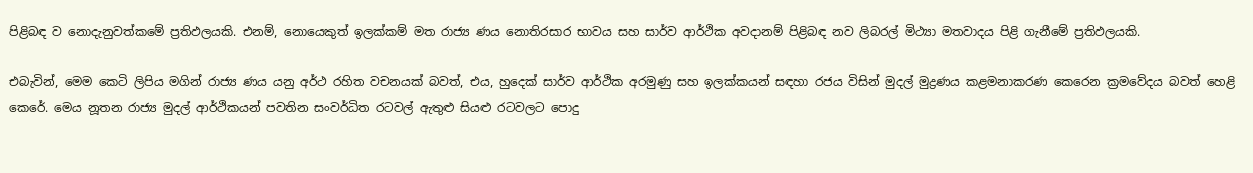පිළිබඳ ව නොදැනුවත්කමේ ප්‍රතිඵලයකි. එනම්, නොයෙකුත් ඉලක්කම් මත රාජ්‍ය ණය නොතිරසාර භාවය සහ සාර්ව ආර්ථික අවදානම් පිළිබඳ නව ලිබරල් මිථ්‍යා මතවාදය පිළි ගැනීමේ ප්‍රතිඵලයකි.

එබැවින්, මෙම කෙටි ලිපිය මගින් රාජ්‍ය ණය යනු අර්ථ රහිත වචනයක් බවත්, එය, හුදෙක් සාර්ව ආර්ථික අරමුණු සහ ඉලක්කයන් සඳහා රජය විසින් මුදල් මුද්‍රණය කළමනාකරණ කෙරෙන ක්‍රමවේදය බවත් හෙළි කෙරේ. මෙය නූතන රාජ්‍ය මුදල් ආර්ථිකයන් පවතින සංවර්ධිත රටවල් ඇතුළු සියළු රටවලට පොදු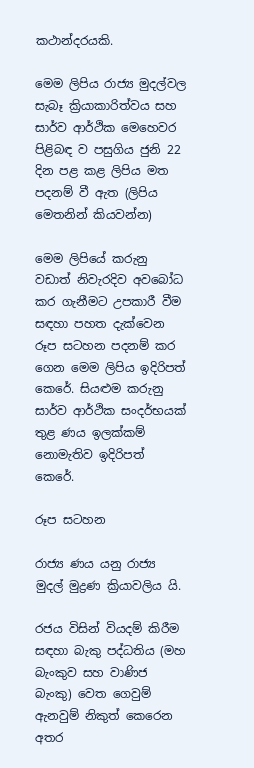කථාන්දරයකි.

මෙම ලිපිය රාජ්‍ය මුදල්වල සැබෑ ක්‍රියාකාරිත්වය සහ සාර්ව ආර්ථික මෙහෙවර පිළිබඳ ව පසුගිය ජුනි 22 දින පළ කළ ලිපිය මත පදනම් වී ඇත (ලිපිය මෙතනින් කියවන්න)

මෙම ලිපියේ කරුනු වඩාත් නිවැරදිව අවබෝධ කර ගැනීමට උපකාරී වීම සඳහා පහත දැක්වෙන රූප සටහන පදනම් කර ගෙන මෙම ලිපිය ඉදිරිපත් කෙරේ. සියළුම කරුනු සාර්ව ආර්ථික සංදර්භයක් තුළ ණය ඉලක්කම් නොමැතිව ඉදිරිපත් කෙරේ.

රූප සටහන

රාජ්‍ය ණය යනු රාජ්‍ය මුදල් මුද්‍රණ ක්‍රියාවලිය යි.

රජය විසින් වියදම් කිරීම සඳහා බැකු පද්ධතිය (මහ බැංකුව සහ වාණිජ බැංකු) වෙත ගෙවුම් ඇනවුම් නිකුත් කෙරෙන අතර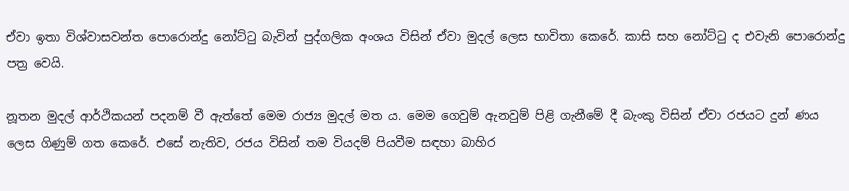ඒවා ඉතා විශ්වාසවන්ත පොරොන්දු නෝට්ටු බැවින් පුද්ගලික අංශය විසින් ඒවා මුදල් ලෙස භාවිතා කෙරේ. කාසි සහ නෝට්ටු ද එවැනි පොරොන්දු පත්‍ර වෙයි.

නූතන මුදල් ආර්ථිකයන් පදනම් වී ඇත්තේ මෙම රාජ්‍ය මුදල් මත ය. මෙම ගෙවුම් ඇනවුම් පිළි ගැනීමේ දී බැංකු විසින් ඒවා රජයට දුන් ණය ලෙස ගිණුම් ගත කෙරේ. එසේ නැතිව, රජය විසින් තම වියදම් පියවීම සඳහා බාහිර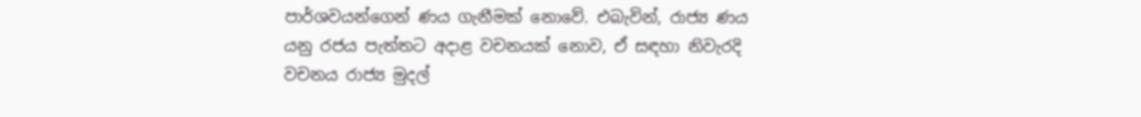පාර්ශවයන්ගෙන් ණය ගැනීමක් නොවේ. එබැවින්, රාජ්‍ය ණය යනු රජය පැත්තට අදාළ වචනයක් නොව, ඒ සඳහා නිවැරදි වචනය රාජ්‍ය මුදල්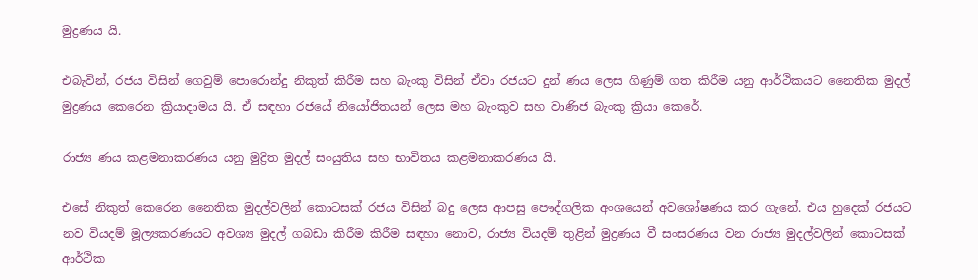මුද්‍රණය යි.

එබැවින්, රජය විසින් ගෙවුම් පොරොන්දු නිකුත් කිරීම සහ බැංකු විසින් ඒවා රජයට දුන් ණය ලෙස ගිණුම් ගත කිරීම යනු ආර්ථිකයට නෛතික මුදල් මුද්‍රණය කෙරෙන ක්‍රියාදාමය යි. ඒ සඳහා රජයේ නියෝජිතයන් ලෙස මහ බැංකුව සහ වාණිජ බැංකු ක්‍රියා කෙරේ.

රාජ්‍ය ණය කළමනාකරණය යනු මුද්‍රිත මුදල් සංයුතිය සහ භාවිතය කළමනාකරණය යි.

එසේ නිකුත් කෙරෙන නෛතික මුදල්වලින් කොටසක් රජය විසින් බදු ලෙස ආපසු පෞද්ගලික අංශයෙන් අවශෝෂණය කර ගැනේ. එය හුදෙක් රජයට නව වියදම් මූල්‍යකරණයට අවශ්‍ය මුදල් ගබඩා කිරීම කිරීම සඳහා නොව, රාජ්‍ය වියදම් තුළින් මුද්‍රණය වී සංසරණය වන රාජ්‍ය මුදල්වලින් කොටසක් ආර්ථික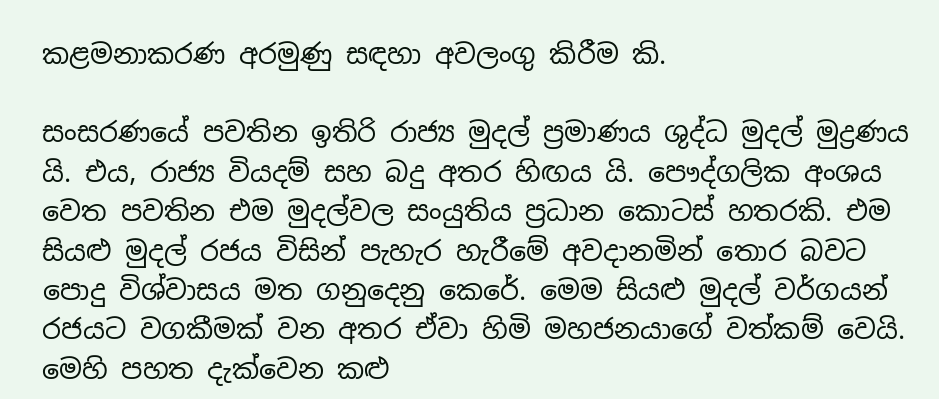කළමනාකරණ අරමුණු සඳහා අවලංගු කිරීම කි.

සංසරණයේ පවතින ඉතිරි රාජ්‍ය මුදල් ප්‍රමාණය ශුද්ධ මුදල් මුද්‍රණය යි. එය, රාජ්‍ය වියදම් සහ බදු අතර හිඟය යි. පෞද්ගලික අංශය වෙත පවතින එම මුදල්වල සංයුතිය ප්‍රධාන කොටස් හතරකි. එම සියළු මුදල් රජය විසින් පැහැර හැරීමේ අවදානමින් තොර බවට පොදු විශ්වාසය මත ගනුදෙනු කෙරේ. මෙම සියළු මුදල් වර්ගයන් රජයට වගකීමක් වන අතර ඒවා හිමි මහජනයාගේ වත්කම් වෙයි. මෙහි පහත දැක්වෙන කළු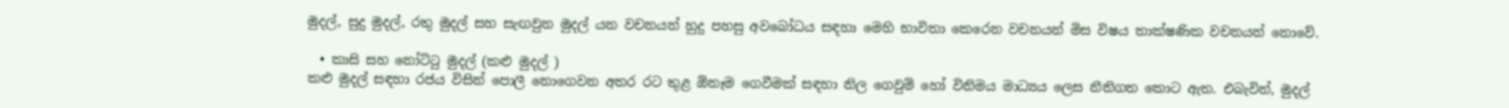මුදල්, සුදු මුදල්, රතු මුදල් සහ සැඟවුන මුදල් යන වචනයන් හුදු පහසු අවබෝධය සඳහා මෙහි භාවිතා කෙරෙන වචනයන් මිස විෂය තාක්ෂණික වචනයන් නොවේ.

  • කාසි සහ නෝට්ටු මුදල් (කළු මුදල් )
කළු මුදල් සඳහා රජය විසින් පොලී නොගෙවන අතර රට තුළ ඕනෑම ගෙවීමක් සඳහා නිල ගෙවුම් හෝ විනිමය මාධ්‍යය ලෙස නීතිගත කොට ඇත. එබැවින්, මුදල්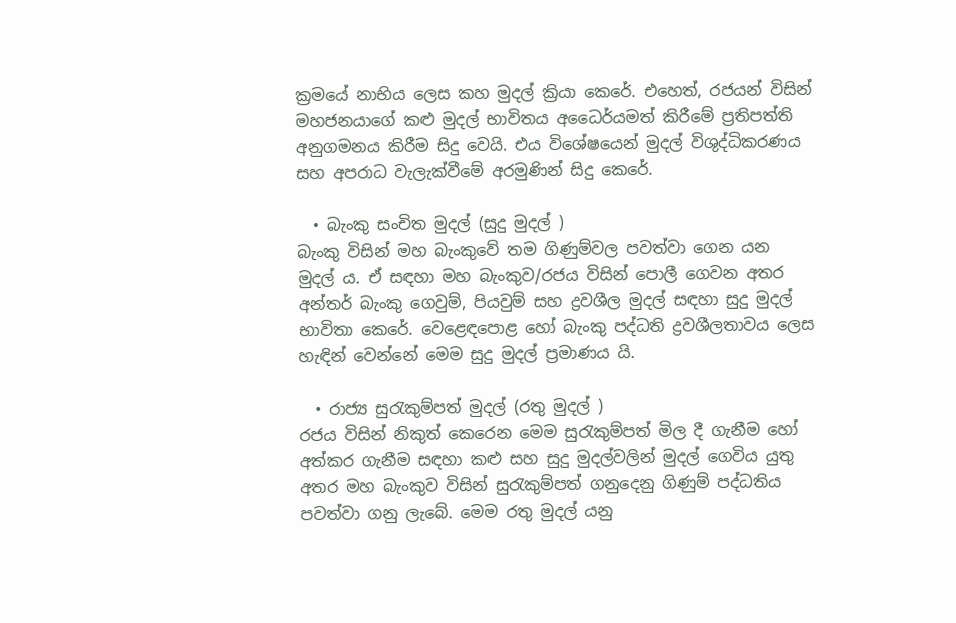ක්‍රමයේ නාභිය ලෙස කහ මුදල් ක්‍රියා කෙරේ. එහෙත්, රජයන් විසින් මහජනයාගේ කළු මුදල් භාවිතය අධෛර්යමත් කිරීමේ ප්‍රතිපත්ති අනුගමනය කිරීම සිදු වෙයි. එය විශේෂයෙන් මුදල් විශුද්ධිකරණය සහ අපරාධ වැලැක්වීමේ අරමුණින් සිදු කෙරේ.

  • බැංකු සංචිත මුදල් (සුදු මුදල් )
බැංකු විසින් මහ බැංකුවේ තම ගිණුම්වල පවත්වා ගෙන යන මුදල් ය. ඒ සඳහා මහ බැංකුව/රජය විසින් පොලී ගෙවන අතර අන්තර් බැංකු ගෙවුම්, පියවුම් සහ ද්‍රවශීල මුදල් සඳහා සුදු මුදල් භාවිතා කෙරේ. වෙළෙඳපොළ හෝ බැංකු පද්ධති ද්‍රවශීලතාවය ලෙස හැඳින් වෙන්නේ මෙම සුදු මුදල් ප්‍රමාණය යි.

  • රාජ්‍ය සුරැකුම්පත් මුදල් (රතු මුදල් )
රජය විසින් නිකුත් කෙරෙන මෙම සුරැකුම්පත් මිල දී ගැනීම හෝ අත්කර ගැනීම සඳහා කළු සහ සුදු මුදල්වලින් මුදල් ගෙවිය යුතු අතර මහ බැංකුව විසින් සුරැකුම්පත් ගනුදෙනු ගිණුම් පද්ධතිය පවත්වා ගනු ලැබේ. මෙම රතු මුදල් යනු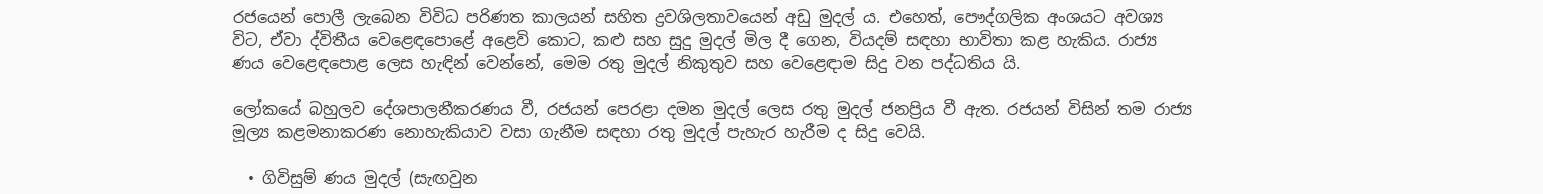රජයෙන් පොලී ලැබෙන විවිධ පරිණත කාලයන් සහිත ද්‍රවශිලතාවයෙන් අඩු මුදල් ය. එහෙත්, පෞද්ගලික අංශයට අවශ්‍ය විට, ඒවා ද්විතීය වෙළෙඳපොළේ අළෙවි කොට, කළු සහ සුදු මුදල් මිල දී ගෙන, වියදම් සඳහා භාවිතා කළ හැකිය. රාජ්‍ය ණය වෙළෙඳපොළ ලෙස හැඳින් වෙන්නේ, මෙම රතු මුදල් නිකුතුව සහ වෙළෙඳාම සිදු වන පද්ධතිය යි.

ලෝකයේ බහුලව දේශපාලනීකරණය වී, රජයන් පෙරළා දමන මුදල් ලෙස රතු මුදල් ජනප්‍රිය වී ඇත. රජයන් විසින් තම රාජ්‍ය මූල්‍ය කළමනාකරණ නොහැකියාව වසා ගැනීම සඳහා රතු මුදල් පැහැර හැරීම ද සිදු වෙයි.

  • ගිවිසුම් ණය මුදල් (සැඟවුන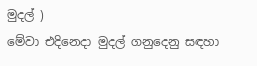මුදල් )
මේවා එදිනෙදා මුදල් ගනුදෙනු සඳහා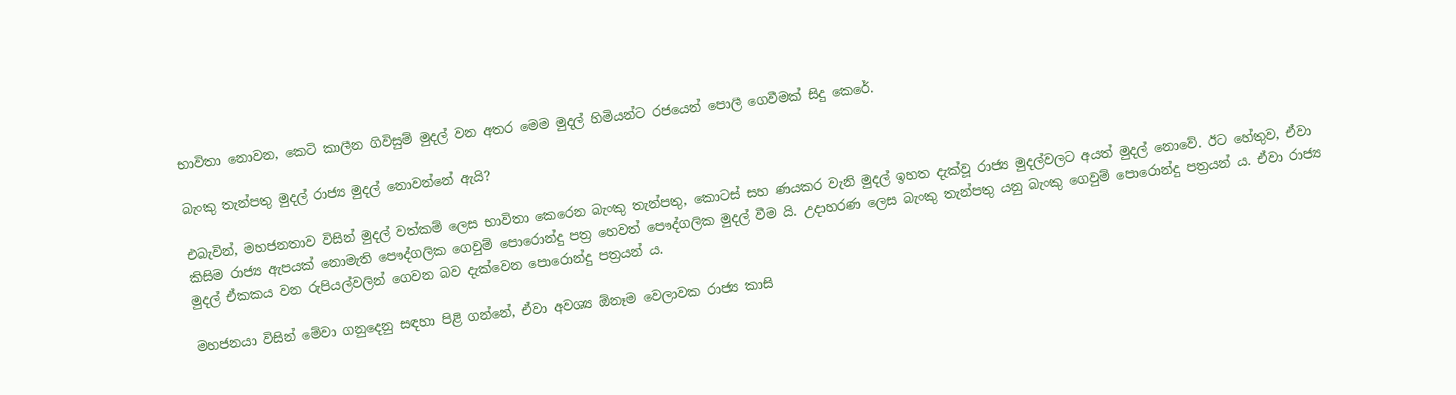භාවිතා නොවන, කෙටි කාලීන ගිවිසුම් මුදල් වන අතර මෙම මුදල් හිමියන්ට රජයෙන් පොලී ගෙවීමක් සිදු කෙරේ.

බැංකු තැන්පතු මුදල් රාජ්‍ය මුදල් නොවන්නේ ඇයි?

එබැවින්, මහජනතාව විසින් මුදල් වත්කම් ලෙස භාවිතා කෙරෙන බැංකු තැන්පතු, කොටස් සහ ණයකර වැනි මුදල් ඉහත දැක්වූ රාජ්‍ය මුදල්වලට අයත් මුදල් නොවේ. ඊට හේතුව, ඒවා කිසිම රාජ්‍ය ඇපයක් නොමැති පෞද්ගලික ගෙවුම් පොරොන්දු පත්‍ර හෙවත් පෞද්ගලික මුදල් වීම යි. උදාහරණ ලෙස බැංකු තැන්පතු යනු බැංකු ගෙවුම් පොරොන්දු පත්‍රයන් ය. ඒවා රාජ්‍ය මුදල් ඒකකය වන රුපියල්වලින් ගෙවන බව දැක්වෙන පොරොන්දු පත්‍රයන් ය.

මහජනයා විසින් මේවා ගනුදෙනු සඳහා පිළි ගන්නේ, ඒවා අවශ්‍ය ඕනෑම වෙලාවක රාජ්‍ය කාසි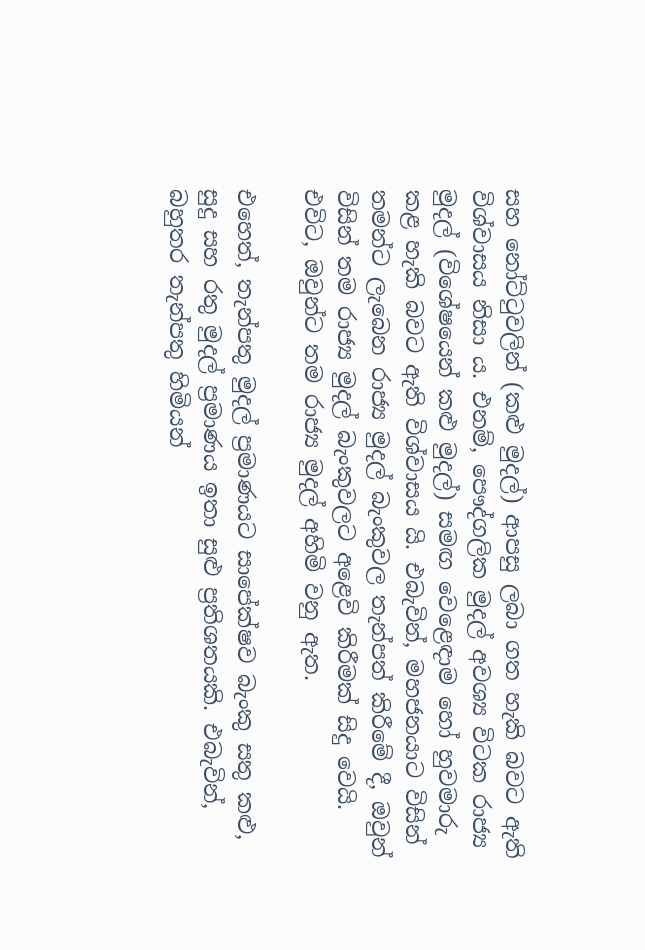සහ නෝට්ටුවලින් (කළු මුදල්) ආපසු ලබා ගත හැකි බවට ඇති විශ්වාසය නිසා ය. එනම්, පෞද්ගලික මුදල් අවශ්‍ය විටක රාජ්‍ය මුදල් (විශේෂයෙන් කළු මුදල්) සමඟ වෙළෙඳාම හෝ හුවමාරු කළ හැකි බවට ඇති විශ්වාසය යි. එබැවින්, මහජනයාට විසින් තමන්ට ලැබෙන රාජ්‍ය මුදල් බැංකුවල තැන්පත් කිරීමේ දී, ඔවුන් විසින් තම රාජ්‍ය මුදල් බැංකුවලට අළෙවි කිරීමක් සිදු වෙයි. එවිට, ඔවුන්ට තම රාජ්‍ය මුදල් අහිමි වනු ඇත.

එහෙත්, තැන්පතු මුදල් ප්‍රමාණයට සාපේක්ෂව බැංකු සතු කළු, සුදු සහ රතු මුදල් ප්‍රමාණය ඉතා සුළු ප්‍රතිශතයකි. එබැවින්, බහුතර තැන්පතු හිමියන්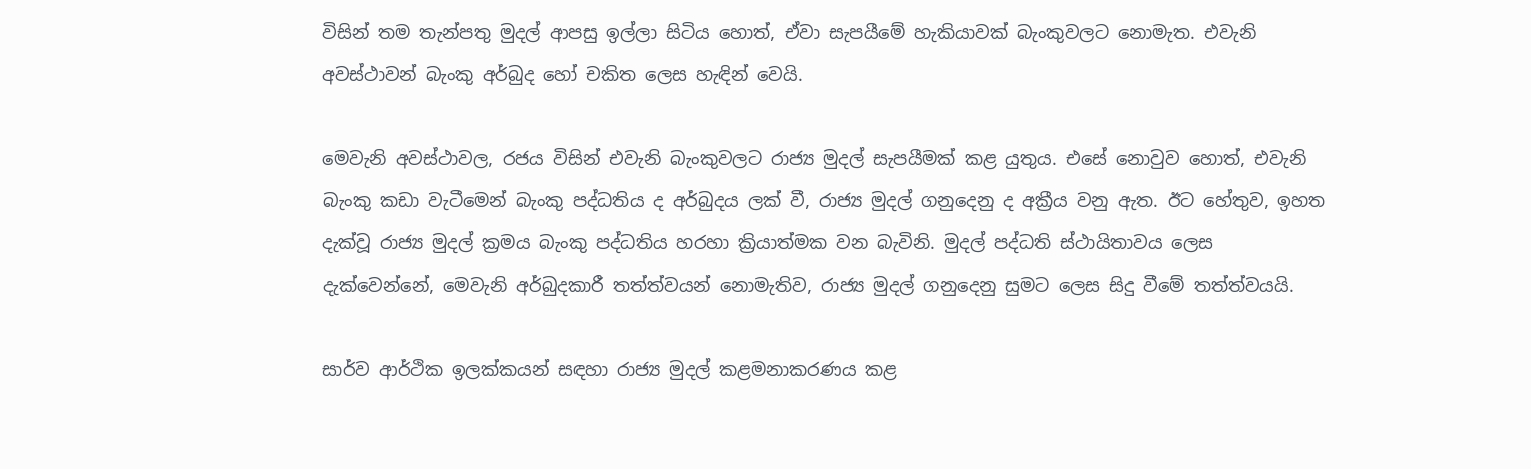විසින් තම තැන්පතු මුදල් ආපසු ඉල්ලා සිටිය හොත්, ඒවා සැපයීමේ හැකියාවක් බැංකුවලට නොමැත. එවැනි අවස්ථාවන් බැංකු අර්බුද හෝ චකිත ලෙස හැඳින් වෙයි.

මෙවැනි අවස්ථාවල, රජය විසින් එවැනි බැංකුවලට රාජ්‍ය මුදල් සැපයීමක් කළ යුතුය. එසේ නොවුව හොත්, එවැනි බැංකු කඩා වැටීමෙන් බැංකු පද්ධතිය ද අර්බුදය ලක් වී, රාජ්‍ය මුදල් ගනුදෙනු ද අක්‍රීය වනු ඇත. ඊට හේතුව, ඉහත දැක්වූ රාජ්‍ය මුදල් ක්‍රමය බැංකු පද්ධතිය හරහා ක්‍රියාත්මක වන බැවිනි. මුදල් පද්ධති ස්ථායිතාවය ලෙස දැක්වෙන්නේ, මෙවැනි අර්බුදකාරී තත්ත්වයන් නොමැතිව, රාජ්‍ය මුදල් ගනුදෙනු සුමට ලෙස සිදු වීමේ තත්ත්වයයි.

සාර්ව ආර්ථික ඉලක්කයන් සඳහා රාජ්‍ය මුදල් කළමනාකරණය කළ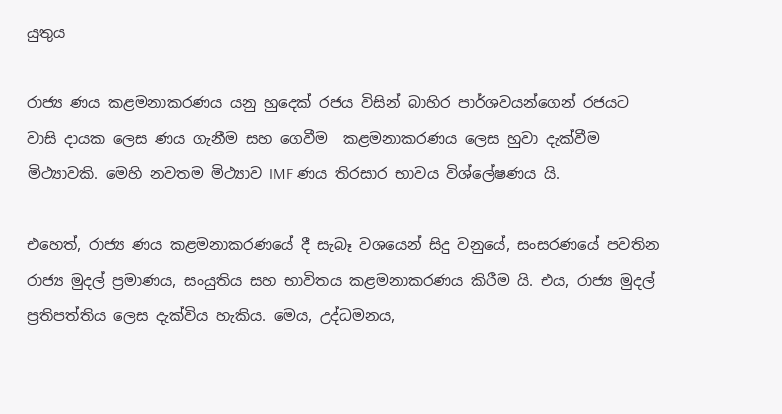යුතුය

රාජ්‍ය ණය කළමනාකරණය යනු හුදෙක් රජය විසින් බාහිර පාර්ශවයන්ගෙන් රජයට වාසි දායක ලෙස ණය ගැනීම සහ ගෙවීම  කළමනාකරණය ලෙස හුවා දැක්වීම මිථ්‍යාවකි. මෙහි නවතම මිථ්‍යාව IMF ණය තිරසාර භාවය විශ්ලේෂණය යි.

එහෙත්, රාජ්‍ය ණය කළමනාකරණයේ දී සැබෑ වශයෙන් සිදු වනුයේ, සංසරණයේ පවතින රාජ්‍ය මුදල් ප්‍රමාණය, සංයුතිය සහ භාවිතය කළමනාකරණය කිරීම යි. එය, රාජ්‍ය මුදල් ප්‍රතිපත්තිය ලෙස දැක්විය හැකිය. මෙය, උද්ධමනය,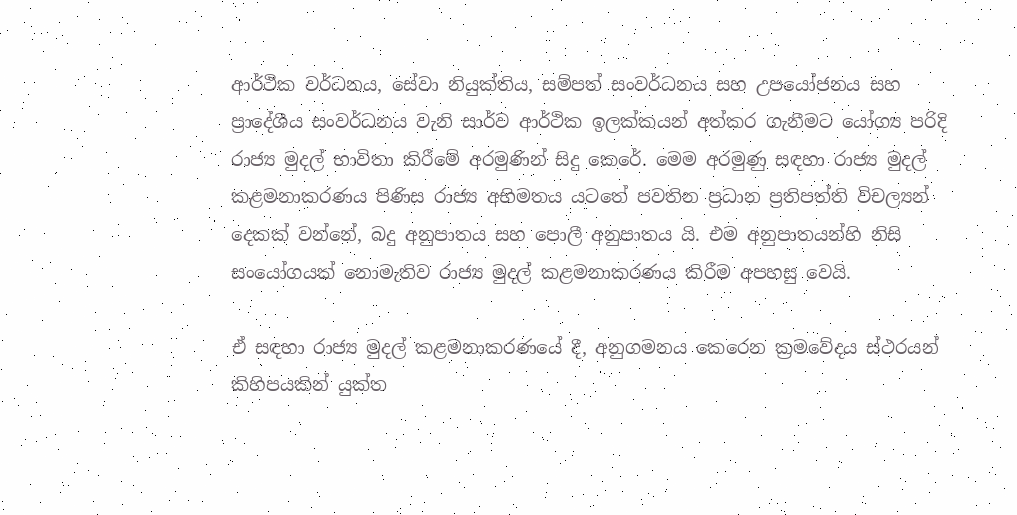ආර්ථික වර්ධනය, සේවා නියුක්තිය, සම්පත් සංවර්ධනය සහ උපයෝජනය සහ ප්‍රාදේශීය සංවර්ධනය වැනි සාර්ව ආර්ථික ඉලක්කයන් අත්කර ගැනීමට යෝග්‍ය පරිදි රාජ්‍ය මුදල් භාවිතා කිරීමේ අරමුණින් සිදු කෙරේ. මෙම අරමුණු සඳහා රාජ්‍ය මුදල් කළමනාකරණය පිණිස රාජ්‍ය අභිමතය යටතේ පවතින ප්‍රධාන ප්‍රතිපත්ති විචල්‍යන් දෙකක් වන්නේ, බදු අනුපාතය සහ පොලී අනුපාතය යි. එම අනුපාතයන්හි නිසි සංයෝගයක් නොමැතිව රාජ්‍ය මුදල් කළමනාකරණය කිරීම අපහසු වෙයි.

ඒ සඳහා රාජ්‍ය මුදල් කළමනාකරණයේ දී, අනුගමනය කෙරෙන ක්‍රමවේදය ස්ථරයන් කිහිපයකින් යුක්ත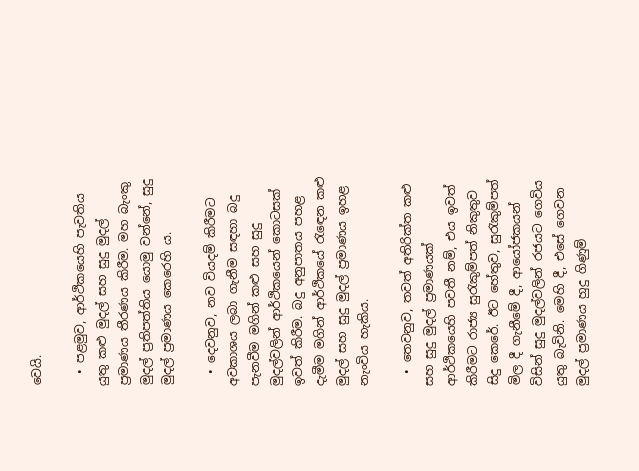වෙයි.

  • පළමුව, ආර්ථිකයෙහි පැවතිය යුතු කළු මුදල් සහ සුදු මුදල් ප්‍රමාණය තීරණය කිරීම. මහ බැංකු මුදල් ප්‍රතිපත්තිය යොමු වන්නේ, සුදු මුදල් ප්‍රමාණය කෙරෙහි ය.

  • දෙවනුව, නව වියදම් කිරීමට අවකාශය ලබා ගැනීම සඳහා බදු පැනවීම මගින් කළු සහ සුදු මුදල්වලින් ආර්ථිකයෙන් කොටසක් ඉවත් කිරීම. බදු අනුපාතය පහළ දැමීම මගින් ආර්ථිකයේ රැඳෙන කළු මුදල් සහ සුදු මුදල් ප්‍රමාණය ඉහළ නැංවිය හැකිය.

  • තෙවනුව, තවත් අතිරික්ත කළු සහ සුදු මුදල් ප්‍රමාණයක් ආර්ථිකයෙහි පවතී නම්, එය ඉවත් කිරීමට රාජ්‍ය සුරැකුම්පත් නිකුතුව සිදු කෙරේ. ඊට හේතුව, සුරැකුම්පත් මිල දී ගැනීමේ දී, ආයෝජකයන් විසින් සුදු මුදල්වලින් රජයට ගෙවිය යුතු බැවිනි. මෙහි දී, එසේ ගෙවන මුදල් ප්‍රමාණය හුදු ගිණුම්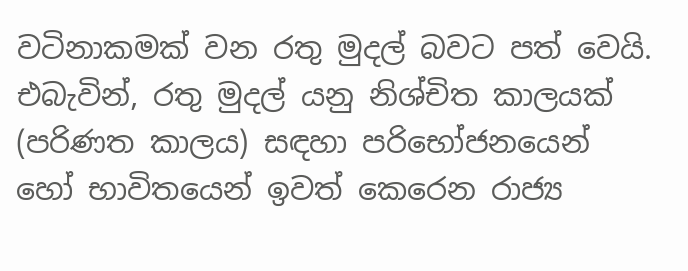වටිනාකමක් වන රතු මුදල් බවට පත් වෙයි. එබැවින්, රතු මුදල් යනු නිශ්චිත කාලයක් (පරිණත කාලය) සඳහා පරිභෝජනයෙන් හෝ භාවිතයෙන් ඉවත් කෙරෙන රාජ්‍ය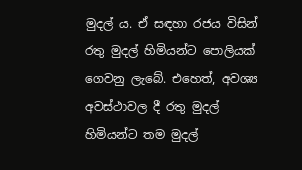මුදල් ය. ඒ සඳහා රජය විසින් රතු මුදල් හිමියන්ට පොලියක් ගෙවනු ලැබේ. එහෙත්, අවශ්‍ය අවස්ථාවල දී රතු මුදල් හිමියන්ට තම මුදල්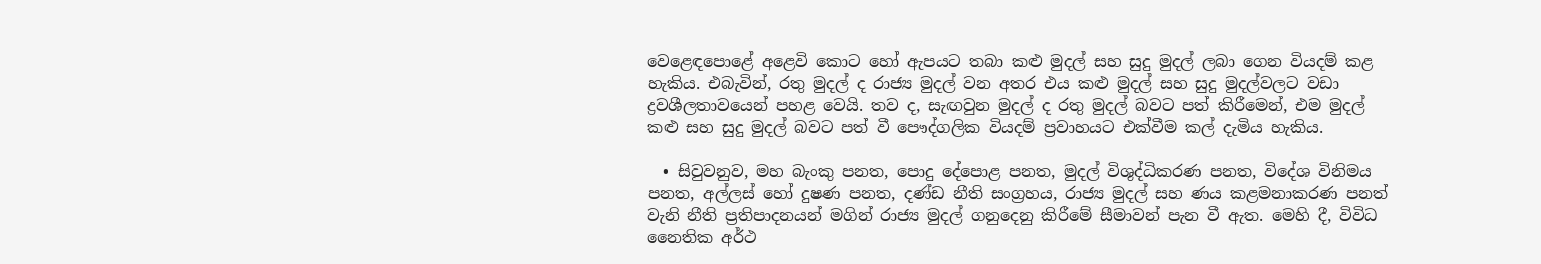වෙළෙඳපොළේ අළෙවි කොට හෝ ඇපයට තබා කළු මුදල් සහ සුදු මුදල් ලබා ගෙන වියදම් කළ හැකිය. එබැවින්, රතු මුදල් ද රාජ්‍ය මුදල් වන අතර එය කළු මුදල් සහ සුදු මුදල්වලට වඩා ද්‍රවශීලතාවයෙන් පහළ වෙයි. තව ද, සැඟවුන මුදල් ද රතු මුදල් බවට පත් කිරීමෙන්, එම මුදල් කළු සහ සුදු මුදල් බවට පත් වී පෞද්ගලික වියදම් ප්‍රවාහයට එක්වීම කල් දැමිය හැකිය.

  • සිවුවනුව, මහ බැංකු පනත, පොදු දේපොළ පනත, මුදල් විශුද්ධිකරණ පනත, විදේශ විනිමය පනත, අල්ලස් හෝ දුෂණ පනත, දණ්ඩ නීති සංග්‍රහය, රාජ්‍ය මුදල් සහ ණය කළමනාකරණ පනත් වැනි නීති ප්‍රතිපාදනයන් මගින් රාජ්‍ය මුදල් ගනුදෙනු කිරීමේ සීමාවන් පැන වී ඇත. මෙහි දී, විවිධ නෛතික අර්ථ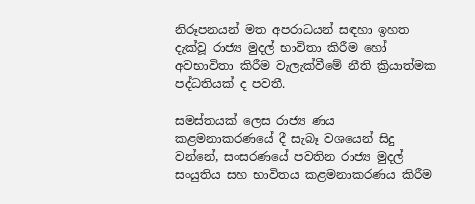නිරූපනයන් මත අපරාධයන් සඳහා ඉහත දැක්වූ රාජ්‍ය මුදල් භාවිතා කිරීම හෝ අවභාවිතා කිරීම වැලැක්වීමේ නීති ක්‍රියාත්මක පද්ධතියක් ද පවතී.

සමස්තයක් ලෙස රාජ්‍ය ණය කළමනාකරණයේ දී සැබෑ වශයෙන් සිදු වන්නේ, සංසරණයේ පවතින රාජ්‍ය මුදල් සංයුතිය සහ භාවිතය කළමනාකරණය කිරීම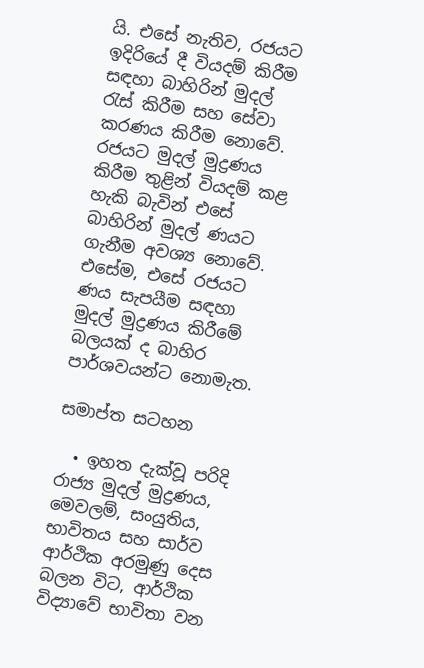යි. එසේ නැතිව, රජයට ඉදිරියේ දී වියදම් කිරීම සඳහා බාහිරින් මුදල් රැස් කිරීම සහ සේවා කරණය කිරීම නොවේ. රජයට මුදල් මුද්‍රණය කිරීම තුළින් වියදම් කළ හැකි බැවින් එසේ බාහිරින් මුදල් ණයට ගැනීම අවශ්‍ය නොවේ. එසේම, එසේ රජයට ණය සැපයීම සඳහා මුදල් මුද්‍රණය කිරීමේ බලයක් ද බාහිර පාර්ශවයන්ට නොමැත.

සමාප්ත සටහන

  • ඉහත දැක්වූ පරිදි රාජ්‍ය මුදල් මුද්‍රණය, මෙවලම්, සංයුතිය, භාවිතය සහ සාර්ව ආර්ථික අරමුණු දෙස බලන විට, ආර්ථික විද්‍යාවේ භාවිතා වන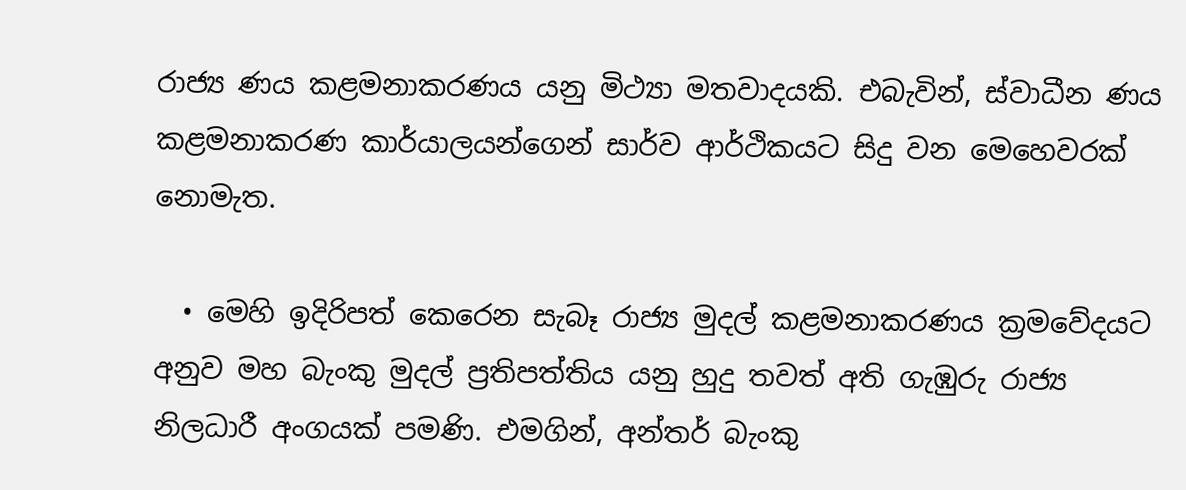රාජ්‍ය ණය කළමනාකරණය යනු මිථ්‍යා මතවාදයකි. එබැවින්, ස්වාධීන ණය කළමනාකරණ කාර්යාලයන්ගෙන් සාර්ව ආර්ථිකයට සිදු වන මෙහෙවරක් නොමැත.

  • මෙහි ඉදිරිපත් කෙරෙන සැබෑ රාජ්‍ය මුදල් කළමනාකරණය ක්‍රමවේදයට අනුව මහ බැංකු මුදල් ප්‍රතිපත්තිය යනු හුදු තවත් අති ගැඹුරු රාජ්‍ය නිලධාරී අංගයක් පමණි. එමගින්, අන්තර් බැංකු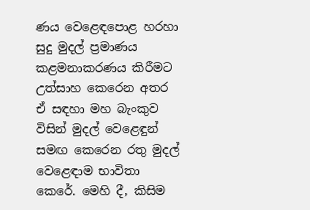ණය වෙළෙඳපොළ හරහා සුදු මුදල් ප්‍රමාණය කළමනාකරණය කිරීමට උත්සාහ කෙරෙන අතර ඒ සඳහා මහ බැංකුව විසින් මුදල් වෙළෙඳුන් සමඟ කෙරෙන රතු මුදල් වෙළෙඳාම භාවිතා කෙරේ. මෙහි දී, කිසිම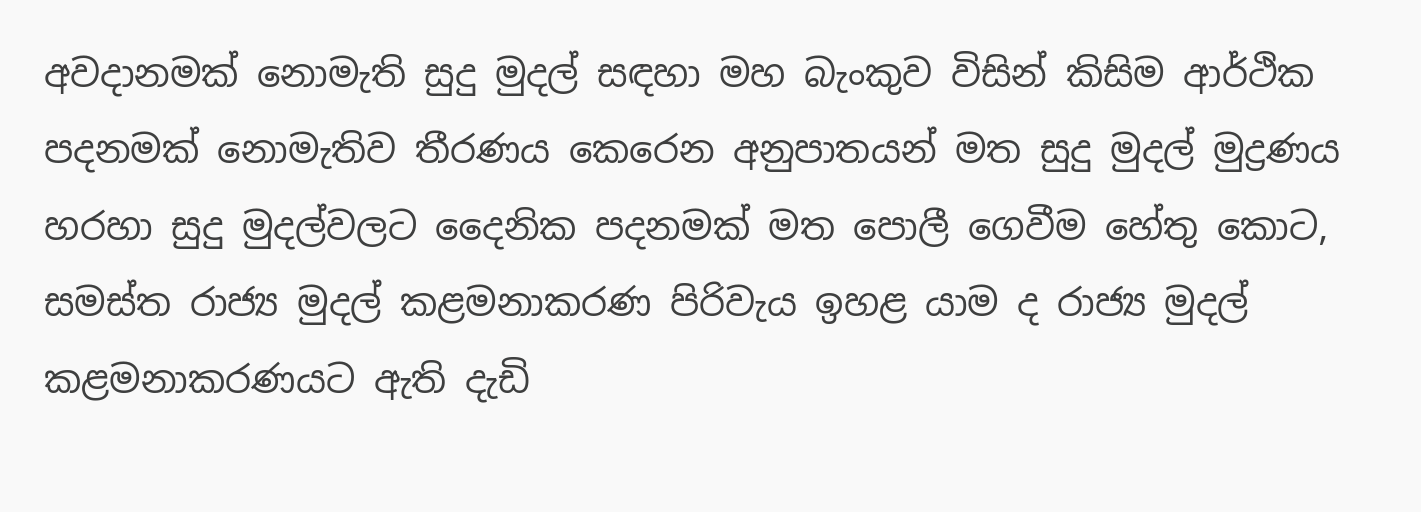අවදානමක් නොමැති සුදු මුදල් සඳහා මහ බැංකුව විසින් කිසිම ආර්ථික පදනමක් නොමැතිව තීරණය කෙරෙන අනුපාතයන් මත සුදු මුදල් මුද්‍රණය හරහා සුදු මුදල්වලට දෛනික පදනමක් මත පොලී ගෙවීම හේතු කොට, සමස්ත රාජ්‍ය මුදල් කළමනාකරණ පිරිවැය ඉහළ යාම ද රාජ්‍ය මුදල් කළමනාකරණයට ඇති දැඩි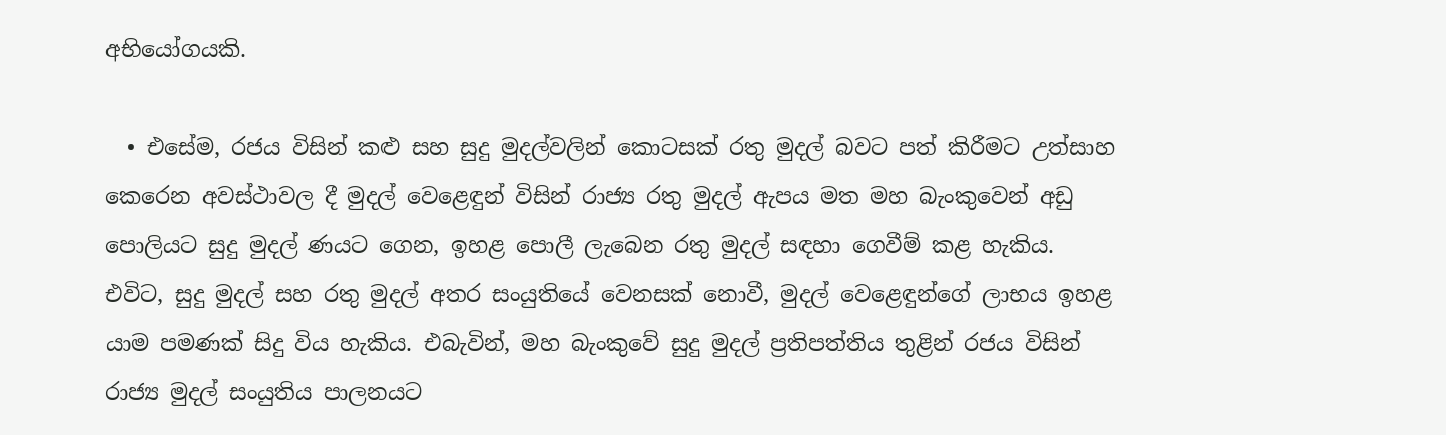අභියෝගයකි.

  • එසේම, රජය විසින් කළු සහ සුදු මුදල්වලින් කොටසක් රතු මුදල් බවට පත් කිරීමට උත්සාහ කෙරෙන අවස්ථාවල දී මුදල් වෙළෙඳුන් විසින් රාජ්‍ය රතු මුදල් ඇපය මත මහ බැංකුවෙන් අඩු පොලියට සුදු මුදල් ණයට ගෙන, ඉහළ පොලී ලැබෙන රතු මුදල් සඳහා ගෙවීම් කළ හැකිය. එවිට, සුදු මුදල් සහ රතු මුදල් අතර සංයුතියේ වෙනසක් නොවී, මුදල් වෙළෙඳුන්ගේ ලාභය ඉහළ යාම පමණක් සිදු විය හැකිය. එබැවින්, මහ බැංකුවේ සුදු මුදල් ප්‍රතිපත්තිය තුළින් රජය විසින් රාජ්‍ය මුදල් සංයුතිය පාලනයට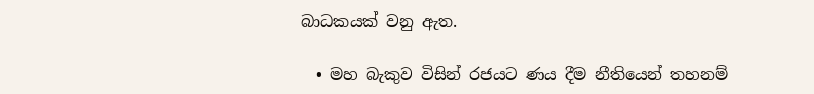බාධකයක් වනු ඇත.

  • මහ බැකුව විසින් රජයට ණය දීම නීතියෙන් තහනම්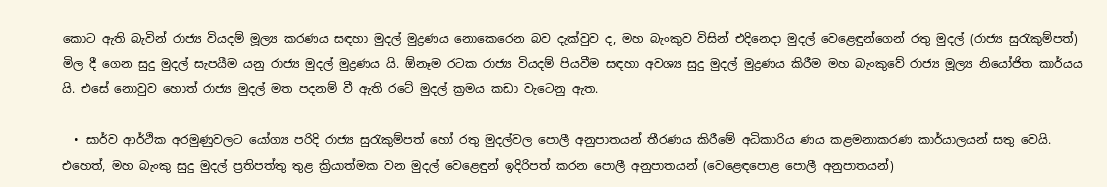කොට ඇති බැවින් රාජ්‍ය වියදම් මූල්‍ය කරණය සඳහා මුදල් මුද්‍රණය නොකෙරෙන බව දැක්වුව ද, මහ බැංකුව විසින් එදිනෙදා මුදල් වෙළෙඳුන්ගෙන් රතු මුදල් (රාජ්‍ය සුරැකුම්පත්) මිල දී ගෙන සුදු මුදල් සැපයීම යනු රාජ්‍ය මුදල් මුද්‍රණය යි. ඕනෑම රටක රාජ්‍ය වියදම් පියවීම සඳහා අවශ්‍ය සුදු මුදල් මුද්‍රණය කිරීම මහ බැංකුවේ රාජ්‍ය මූල්‍ය නියෝජිත කාර්යය යි. එසේ නොවුව හොත් රාජ්‍ය මුදල් මත පදනම් වී ඇති රටේ මුදල් ක්‍රමය කඩා වැටෙනු ඇත.

  • සාර්ව ආර්ථික අරමුණුවලට යෝග්‍ය පරිදි රාජ්‍ය සුරැකුම්පත් හෝ රතු මුදල්වල පොලී අනුපාතයන් තීරණය කිරීමේ අධිකාරිය ණය කළමනාකරණ කාර්යාලයන් සතු වෙයි. එහෙත්, මහ බැංකු සුදු මුදල් ප්‍රතිපත්තු තුළ ක්‍රියාත්මක වන මුදල් වෙළෙඳුන් ඉදිරිපත් කරන පොලී අනුපාතයන් (වෙළෙඳපොළ පොලී අනුපාතයන්)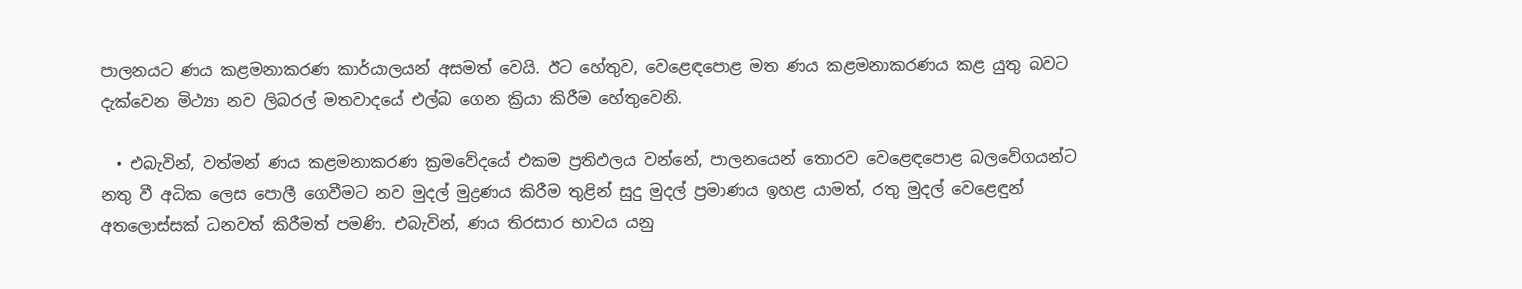පාලනයට ණය කළමනාකරණ කාර්යාලයන් අසමත් වෙයි. ඊට හේතුව, වෙළෙඳපොළ මත ණය කළමනාකරණය කළ යුතු බවට දැක්වෙන මිථ්‍යා නව ලිබරල් මතවාදයේ එල්බ ගෙන ක්‍රියා කිරීම හේතුවෙනි.

  • එබැවින්, වත්මන් ණය කළමනාකරණ ක්‍රමවේදයේ එකම ප්‍රතිඵලය වන්නේ, පාලනයෙන් තොරව වෙළෙඳපොළ බලවේගයන්ට නතු වී අධික ලෙස පොලී ගෙවීමට නව මුදල් මුද්‍රණය කිරීම තුළින් සුදු මුදල් ප්‍රමාණය ඉහළ යාමත්, රතු මුදල් වෙළෙඳුන් අතලොස්සක් ධනවත් කිරීමත් පමණි. එබැවින්, ණය තිරසාර භාවය යනු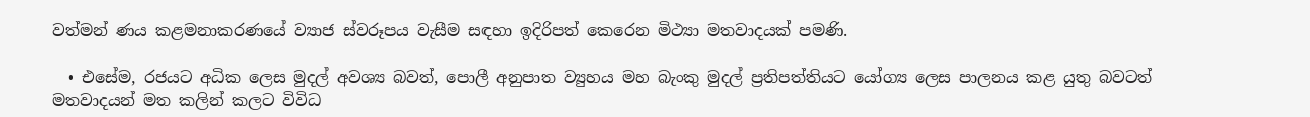වත්මන් ණය කළමනාකරණයේ ව්‍යාජ ස්වරූපය වැසීම සඳහා ඉදිරිපත් කෙරෙන මිථ්‍යා මතවාදයක් පමණි.

  • එසේම, රජයට අධික ලෙස මුදල් අවශ්‍ය බවත්, පොලී අනුපාත ව්‍යුහය මහ බැංකු මුදල් ප්‍රතිපත්තියට යෝග්‍ය ලෙස පාලනය කළ යුතු බවටත් මතවාදයන් මත කලින් කලට විවිධ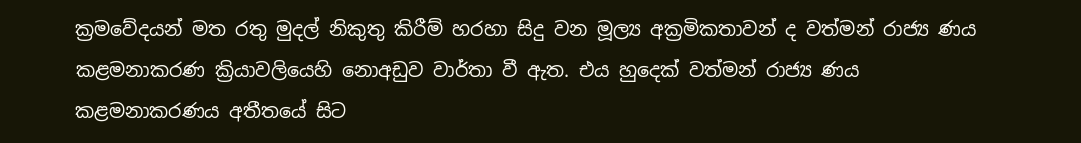ක්‍රමවේදයන් මත රතු මුදල් නිකුතු කිරීම් හරහා සිදු වන මූල්‍ය අක්‍රමිකතාවන් ද වත්මන් රාජ්‍ය ණය කළමනාකරණ ක්‍රියාවලියෙහි නොඅඩුව වාර්තා වී ඇත. එය හුදෙක් වත්මන් රාජ්‍ය ණය කළමනාකරණය අතීතයේ සිට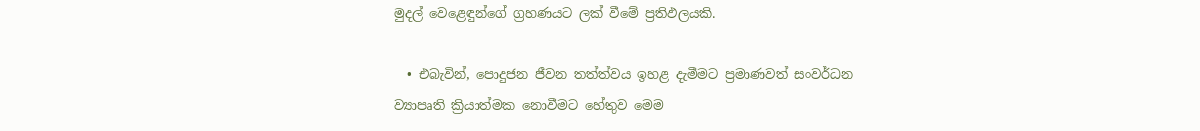මුදල් වෙළෙඳුන්ගේ ග්‍රහණයට ලක් වීමේ ප්‍රතිඵලයකි.

  • එබැවින්, පොදුජන ජීවන තත්ත්වය ඉහළ දැමීමට ප්‍රමාණවත් සංවර්ධන ව්‍යාපෘති ක්‍රියාත්මක නොවීමට හේතුව මෙම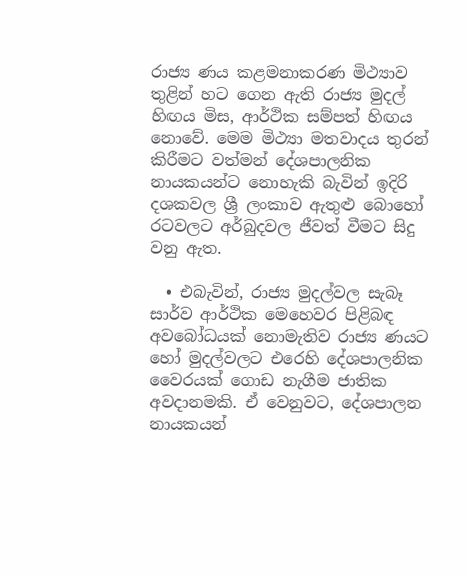රාජ්‍ය ණය කළමනාකරණ මිථ්‍යාව තුළින් හට ගෙන ඇති රාජ්‍ය මුදල් හිඟය මිස, ආර්ථික සම්පත් හිඟය නොවේ. මෙම මිථ්‍යා මතවාදය තුරන් කිරීමට වත්මන් දේශපාලනික නායකයන්ට නොහැකි බැවින් ඉදිරි දශකවල ශ්‍රී ලංකාව ඇතුළු බොහෝ රටවලට අර්බුදවල ජීවත් වීමට සිදු වනු ඇත.

  • එබැවින්, රාජ්‍ය මුදල්වල සැබෑ සාර්ව ආර්ථික මෙහෙවර පිළිබඳ අවබෝධයක් නොමැතිව රාජ්‍ය ණයට හෝ මුදල්වලට එරෙහි දේශපාලනික වෛරයක් ගොඩ නැගීම ජාතික අවදානමකි. ඒ වෙනුවට, දේශපාලන නායකයන්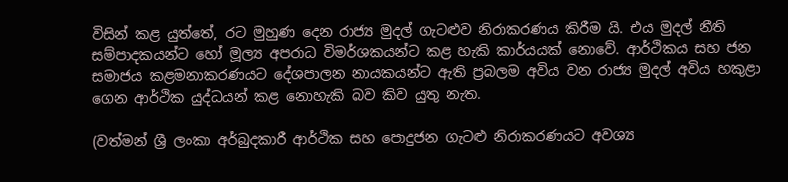විසින් කළ යුත්තේ, රට මුහුණ දෙන රාජ්‍ය මුදල් ගැටළුව නිරාකරණය කිරීම යි. එය මුදල් නීති  සම්පාදකයන්ට හෝ මූල්‍ය අපරාධ විමර්ශකයන්ට කළ හැකි කාර්යයක් නොවේ. ආර්ථිකය සහ ජන සමාජය කළමනාකරණයට දේශපාලන නායකයන්ට ඇති ප්‍රබලම අවිය වන රාජ්‍ය මුදල් අවිය හකුළා ගෙන ආර්ථික යුද්ධයන් කළ නොහැකි බව කිව යුතු නැත.

(වත්මන් ශ්‍රී ලංකා අර්බුදකාරී ආර්ථික සහ පොදුජන ගැටළු නිරාකරණයට අවශ්‍ය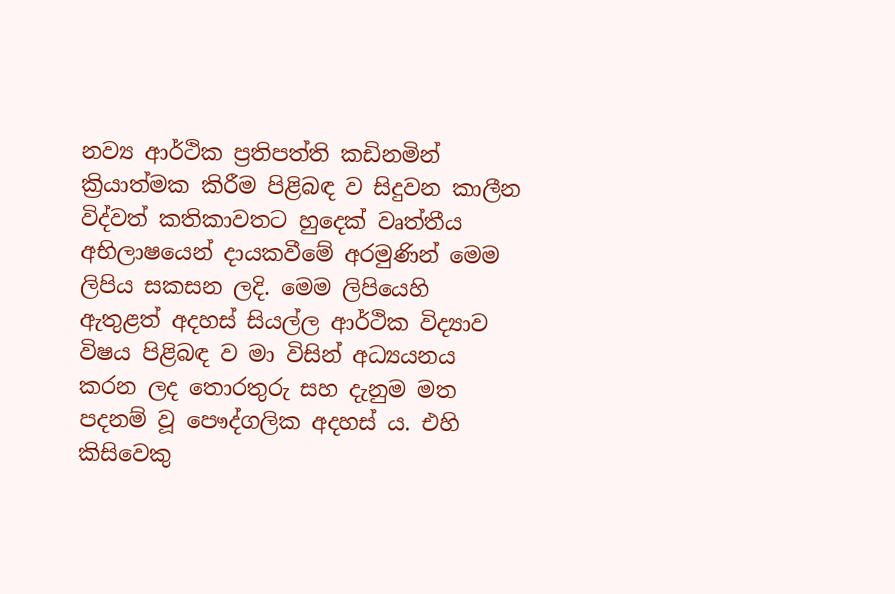නව්‍ය ආර්ථික ප්‍රතිපත්ති කඩිනමින් ක්‍රියාත්මක කිරීම පිළිබඳ ව සිදුවන කාලීන විද්වත් කතිකාවතට හුදෙක් වෘත්තීය අභිලාෂයෙන් දායකවීමේ අරමුණින් මෙම ලිපිය සකසන ලදි. මෙම ලිපියෙහි ඇතුළත් අදහස් සියල්ල ආර්ථික විද්‍යාව විෂය පිළිබඳ ව මා විසින් අධ්‍යයනය කරන ලද තොරතුරු සහ දැනුම මත පදනම් වූ පෞද්ගලික අදහස් ය. එහි කිසිවෙකු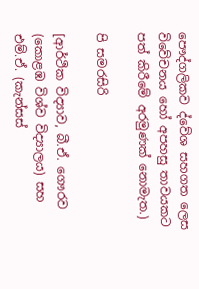පෞද්ගලිකව ද්වේශ සහගත ලෙස විවේචනය හෝ අපහසු තාවයකට පත් කිරීමේ අරමුණක් නොමැත.)

පි සමරසිරි

[ආර්ථික විද්‍යාව, බී.ඒ. ගෞරව (කොළඹ විශ්ව විද්‍යාලය) සහ එම්.ඒ. (කැන්සස්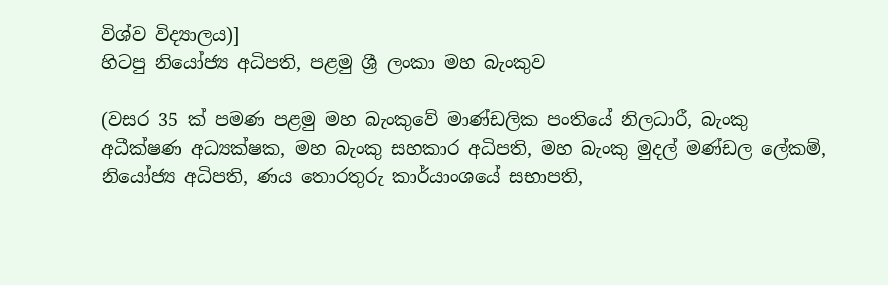විශ්ව විද්‍යාලය)]
හිටපු නියෝජ්‍ය අධිපති, පළමු ශ්‍රී ලංකා මහ බැංකුව

(වසර 35 ක් පමණ පළමු මහ බැංකුවේ මාණ්ඩලික පංතියේ නිලධාරී, බැංකු අධීක්ෂණ අධ්‍යක්ෂක, මහ බැංකු සහකාර අධිපති, මහ බැංකු මුදල් මණ්ඩල ලේකම්, නියෝජ්‍ය අධිපති, ණය තොරතුරු කාර්යාංශයේ සභාපති,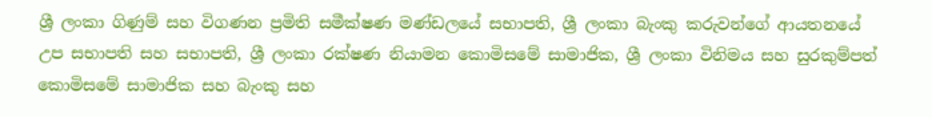ශ්‍රී ලංකා ගිණුම් සහ විගණන ප්‍රමිති සමීක්ෂණ මණ්ඩලයේ සභාපති, ශ්‍රී ලංකා බැංකු කරුවන්ගේ ආයතනයේ උප සභාපති සහ සභාපති, ශ්‍රී ලංකා රක්ෂණ නියාමන කොමිසමේ සාමාජික, ශ්‍රී ලංකා විනිමය සහ සුරකුම්පත් කොමිසමේ සාමාජික සහ බැංකු සහ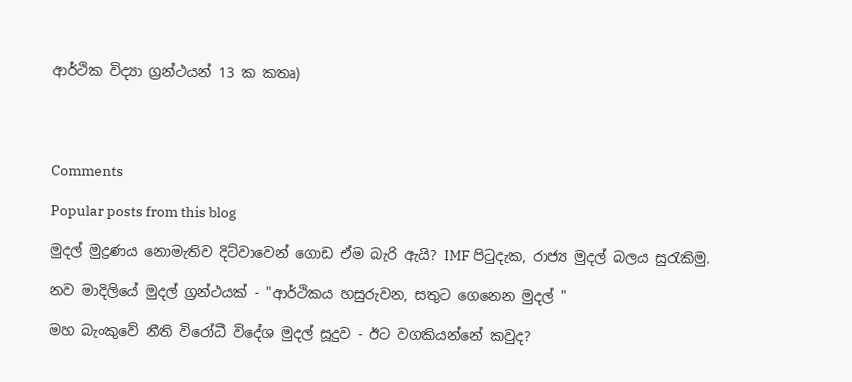ආර්ථික විද්‍යා ග්‍රන්ථයන් 13 ක කතෘ)




Comments

Popular posts from this blog

මුදල් මුද්‍රණය නොමැතිව දිට්වාවෙන් ගොඩ ඒම බැරි ඇයි? IMF පිටුදැක, රාජ්‍ය මුදල් බලය සුරැකිමු.

නව මාදිලියේ මුදල් ග්‍රන්ථයක් - "ආර්ථිකය හසුරුවන, සතුට ගෙනෙන මුදල් "

මහ බැංකුවේ නීති විරෝධී විදේශ මුදල් සූදුව - ඊට වගකියන්නේ කවුද?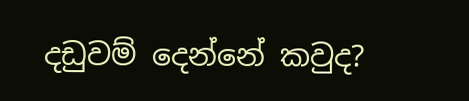දඩුවම් දෙන්නේ කවුද?